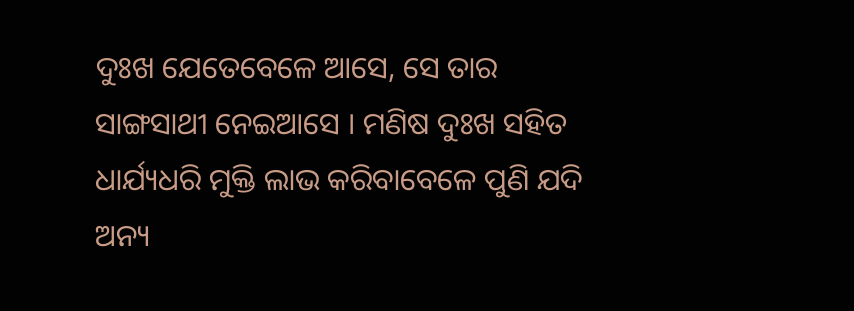ଦୁଃଖ ଯେତେବେଳେ ଆସେ, ସେ ତାର ସାଙ୍ଗସାଥୀ ନେଇଆସେ । ମଣିଷ ଦୁଃଖ ସହିତ ଧାର୍ଯ୍ୟଧରି ମୁକ୍ତି ଲାଭ କରିବାବେଳେ ପୁଣି ଯଦି ଅନ୍ୟ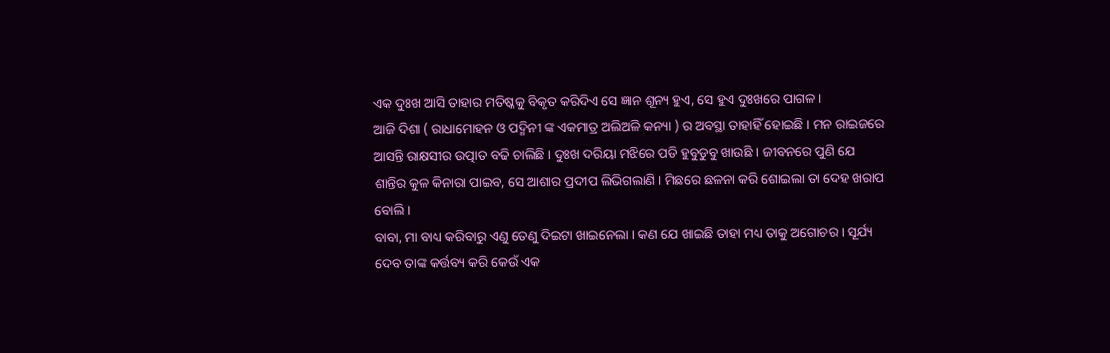ଏକ ଦୁଃଖ ଆସି ତାହାର ମତିଷ୍କକୁ ବିକୃତ କରିଦିଏ ସେ ଜ୍ଞାନ ଶୂନ୍ୟ ହୁଏ, ସେ ହୁଏ ଦୁଃଖରେ ପାଗଳ ।
ଆଜି ଦିଶା ( ରାଧାମୋହନ ଓ ପଦ୍ମିନୀ ଙ୍କ ଏକମାତ୍ର ଅଲିଅଳି କନ୍ୟା ) ର ଅବସ୍ଥା ତାହାହିଁ ହୋଇଛି । ମନ ରାଇଜରେ ଆସନ୍ତି ରାକ୍ଷସୀର ଉତ୍ପାତ ବଢି ଚାଲିଛି । ଦୁଃଖ ଦରିୟା ମଝିରେ ପଡି ହୁବୁଡୁବୁ ଖାଉଛି । ଜୀବନରେ ପୁଣି ଯେ ଶାନ୍ତିର କୁଳ କିନାରା ପାଇବ, ସେ ଆଶାର ପ୍ରଦୀପ ଲିଭିଗଲାଣି । ମିଛରେ ଛଳନା କରି ଶୋଇଲା ତା ଦେହ ଖରାପ ବୋଲି ।
ବାବା, ମା ବାଧ୍ୟ କରିବାରୁ ଏଣୁ ତେଣୁ ଦିଇଟା ଖାଇନେଲା । କଣ ଯେ ଖାଇଛି ତାହା ମଧ୍ୟ ତାକୁ ଅଗୋଚର । ସୂର୍ଯ୍ୟ ଦେବ ତାଙ୍କ କର୍ତ୍ତବ୍ୟ କରି କେଉଁ ଏକ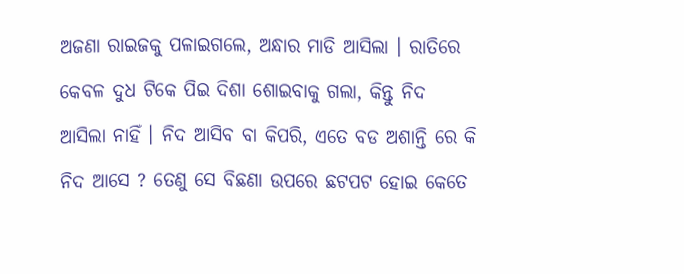ଅଜଣା ରାଇଜକୁ ପଳାଇଗଲେ, ଅନ୍ଧାର ମାଡି ଆସିଲା । ରାତିରେ କେବଳ ଦୁଧ ଟିକେ ପିଇ ଦିଶା ଶୋଇବାକୁ ଗଲା, କିନ୍ତୁ ନିଦ ଆସିଲା ନାହିଁ । ନିଦ ଆସିବ ବା କିପରି, ଏତେ ବଡ ଅଶାନ୍ତି ରେ କି ନିଦ ଆସେ ? ତେଣୁ ସେ ବିଛଣା ଉପରେ ଛଟପଟ ହୋଇ କେତେ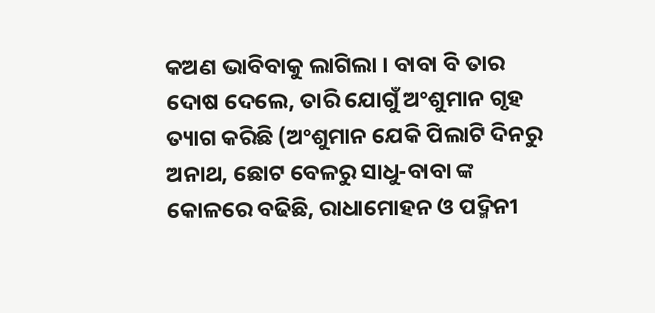କଅଣ ଭାବିବାକୁ ଲାଗିଲା । ବାବା ବି ତାର ଦୋଷ ଦେଲେ, ତାରି ଯୋଗୁଁ ଅଂଶୁମାନ ଗୃହ ତ୍ୟାଗ କରିଛି (ଅଂଶୁମାନ ଯେକି ପିଲାଟି ଦିନରୁ ଅନାଥ, ଛୋଟ ବେଳରୁ ସାଧୁ-ବାବା ଙ୍କ କୋଳରେ ବଢିଛି, ରାଧାମୋହନ ଓ ପଦ୍ମିନୀ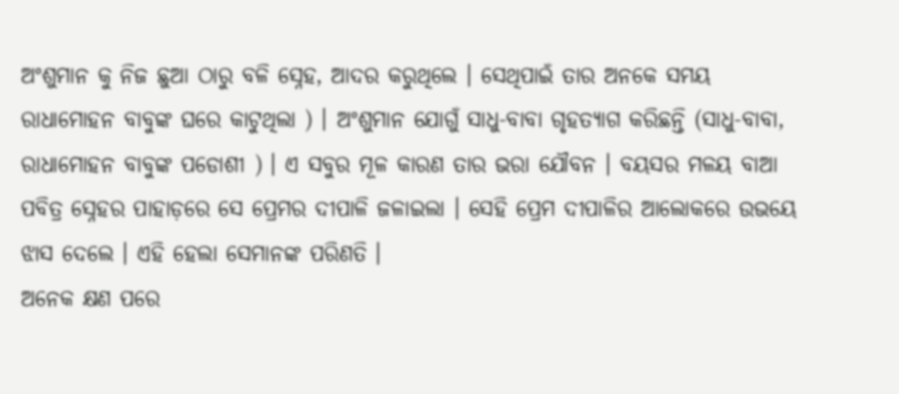ଅଂଶୁମାନ କୁ ନିଜ ଛୁଆ ଠାରୁ ବଳି ସ୍ନେହ, ଆଦର କରୁଥିଲେ । ସେଥିପାଇଁ ତାର ଅନକେ ସମୟ ରାଧାମୋହନ ବାବୁଙ୍କ ଘରେ କାଟୁଥିଲା ) । ଅଂଶୁମାନ ଯୋଗୁଁ ସାଧୁ-ବାବା ଗୃହତ୍ୟାଗ କରିଛନ୍ତି (ସାଧୁ-ବାବା, ରାଧାମୋହନ ବାବୁଙ୍କ ପଡୋଶୀ ) । ଏ ସବୁର ମୂଳ କାରଣ ତାର ଭରା ଯୌବନ । ବୟସର ମଳୟ ବାଆ ପବିତ୍ର ସ୍ନେହର ପାହାଡ଼ରେ ସେ ପ୍ରେମର ଦୀପାଳି ଜଳାଇଲା । ସେହି ପ୍ରେମ ଦୀପାଳିର ଆଲୋକରେ ଉଭୟେ ଝାସ ଦେଲେ । ଏହି ହେଲା ସେମାନଙ୍କ ପରିଣତି ।
ଅନେକ କ୍ଷଣ ପରେ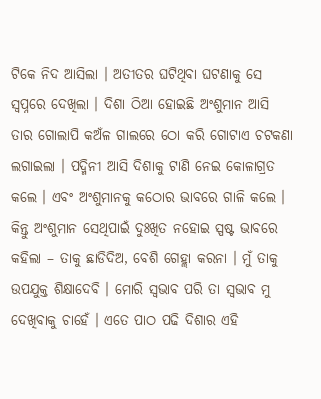ଟିକେ ନିଦ ଆସିଲା । ଅତୀତର ଘଟିଥିବା ଘଟଣାକୁ ସେ ସ୍ୱପ୍ନରେ ଦେଖିଲା । ଦିଶା ଠିଆ ହୋଇଛି ଅଂଶୁମାନ ଆସି ତାର ଗୋଲାପି କଅଁଳ ଗାଲରେ ଠୋ କରି ଗୋଟାଏ ଚଟକଣା ଲଗାଇଲା । ପଦ୍ମିନୀ ଆସି ଦିଶାକୁ ଟାଣି ନେଇ କୋଳାଗ୍ରତ କଲେ । ଏବଂ ଅଂଶୁମାନକୁ କଠୋର ଭାବରେ ଗାଳି କଲେ । କିନ୍ତୁ ଅଂଶୁମାନ ସେଥିପାଇଁ ଦୁଃଖିତ ନହୋଇ ସ୍ପଷ୍ଟ ଭାବରେ କହିଲା – ତାକୁ ଛାଡିଦିଅ, ବେଶି ଗେହ୍ଲା କରନା । ମୁଁ ତାକୁ ଉପଯୁକ୍ତ ଶିକ୍ଷାଦେବି । ମୋରି ସ୍ଵଭାବ ପରି ତା ସ୍ଵଭାବ ମୁ ଦେଖିବାକୁ ଚାହେଁ । ଏତେ ପାଠ ପଢି ଦିଶାର ଏହି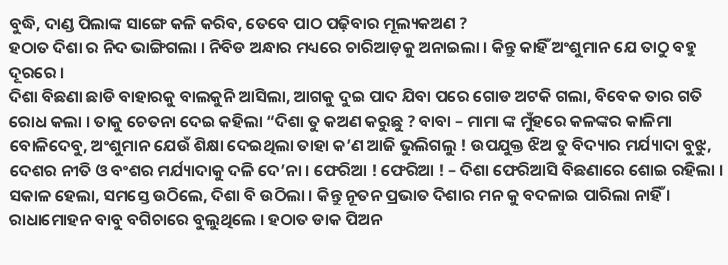ବୁଦ୍ଧି, ଦାଣ୍ଡ ପିଲାଙ୍କ ସାଙ୍ଗେ କଳି କରିବ, ତେବେ ପାଠ ପଢ଼ିବାର ମୂଲ୍ୟକଅଣ ?
ହଠାତ ଦିଶା ର ନିଦ ଭାଙ୍ଗିଗଲା । ନିବିଡ ଅନ୍ଧାର ମଧ୍ୟରେ ଚାରିଆଡ଼କୁ ଅନାଇଲା । କିନ୍ତୁ କାହିଁ ଅଂଶୁମାନ ଯେ ତାଠୁ ବହୁ ଦୂରରେ ।
ଦିଶା ବିଛଣା ଛାଡି ବାହାରକୁ ବାଲକୁନି ଆସିଲା, ଆଗକୁ ଦୁଇ ପାଦ ଯିବା ପରେ ଗୋଡ ଅଟକି ଗଲା, ବିବେକ ତାର ଗତି ରୋଧ କଲା । ତାକୁ ଚେତନା ଦେଇ କହିଲା “ଦିଶା ତୁ କଅଣ କରୁଛୁ ? ବାବା – ମାମା ଙ୍କ ମୁଁହରେ କଳଙ୍କର କାଳିମା ବୋଳିଦେବୁ, ଅଂଶୁମାନ ଯେଉଁ ଶିକ୍ଷା ଦେଇଥିଲା ତାହା କ’ଣ ଆଜି ଭୁଲିଗଲୁ ! ଉପଯୁକ୍ତ ଝିଅ ତୁ ବିଦ୍ୟାର ମର୍ଯ୍ୟାଦା ବୁଝୁ, ଦେଶର ନୀତି ଓ ବଂଶର ମର୍ଯ୍ୟାଦାକୁ ଦଳି ଦେ’ନା । ଫେରିଆ ! ଫେରିଆ ! – ଦିଶା ଫେରିଆସି ବିଛଣାରେ ଶୋଇ ରହିଲା ।
ସକାଳ ହେଲା, ସମସ୍ତେ ଉଠିଲେ, ଦିଶା ବି ଉଠିଲା । କିନ୍ତୁ ନୂତନ ପ୍ରଭାତ ଦିଶାର ମନ କୁ ବଦଳାଇ ପାରିଲା ନାହିଁ ।
ରାଧାମୋହନ ବାବୁ ବଗିଚାରେ ବୁଲୁଥିଲେ । ହଠାତ ଡାକ ପିଅନ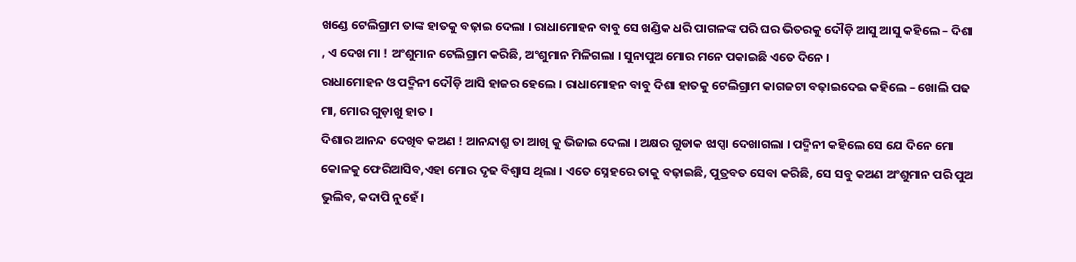ଖଣ୍ଡେ ଟେଲିଗ୍ରାମ ତାଙ୍କ ହାତକୁ ବଢ଼ାଇ ଦେଲା । ରାଧାମୋହନ ବାବୁ ସେ ଖଣ୍ଡିକ ଧରି ପାଗଳଙ୍କ ପରି ଘର ଭିତରକୁ ଦୌଡ଼ି ଆସୁ ଆସୁ କହିଲେ – ଦିଶା , ଏ ଦେଖ ମା ! ଅଂଶୁମାନ ଟେଲିଗ୍ରାମ କରିଛି, ଅଂଶୁମାନ ମିଳିଗଲା । ସୁନାପୁଅ ମୋର ମନେ ପକାଇଛି ଏତେ ଦିନେ ।
ରାଧାମୋହନ ଓ ପଦ୍ମିନୀ ଦୌଡ଼ି ଆସି ହାଜର ହେଲେ । ରାଧାମୋହନ ବାବୁ ଦିଶା ହାତକୁ ଟେଲିଗ୍ରାମ କାଗଜଟା ବଢ଼ାଇଦେଇ କହିଲେ – ଖୋଲି ପଢ ମା, ମୋର ଗୁଡ଼ାଖୁ ହାତ ।
ଦିଶାର ଆନନ୍ଦ ଦେଖିବ କଅଣ ! ଆନନ୍ଦାଶ୍ରୁ ତା ଆଖି କୁ ଭିଜାଇ ଦେଲା । ଅକ୍ଷର ଗୁଡାକ ଝାପ୍ସା ଦେଖାଗଲା । ପଦ୍ମିନୀ କହିଲେ ସେ ଯେ ଦିନେ ମୋ କୋଳକୁ ଫେରିଆସିବ,ଏହା ମୋର ଦୃଢ ବିଶ୍ୱାସ ଥିଲା । ଏତେ ସ୍ନେହରେ ତାକୁ ବଢ଼ାଇଛି, ପୁତ୍ରବତ ସେବା କରିଛି, ସେ ସବୁ କଅଣ ଅଂଶୁମାନ ପରି ପୁଅ ଭୁଲିବ, କଦାପି ନୁହେଁ ।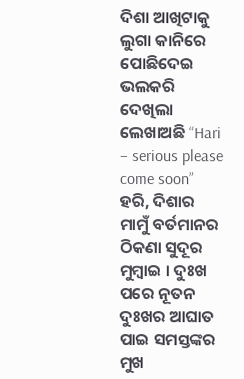ଦିଶା ଆଖିଟାକୁ ଲୁଗା କାନିରେ ପୋଛିଦେଇ ଭଲକରି ଦେଖିଲା ଲେଖାଅଛି “Hari – serious please come soon”
ହରି, ଦିଶାର ମାମୁଁ ବର୍ତମାନର ଠିକଣା ସୁଦୂର ମୁମ୍ବାଇ । ଦୁଃଖ ପରେ ନୂତନ ଦୁଃଖର ଆଘାତ ପାଇ ସମସ୍ତଙ୍କର ମୁଖ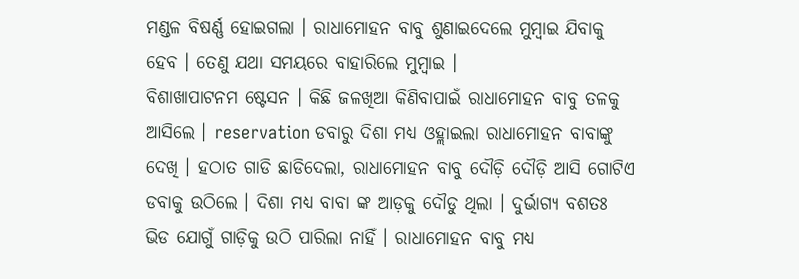ମଣ୍ଡଳ ବିଷର୍ଣ୍ଣ ହୋଇଗଲା । ରାଧାମୋହନ ବାବୁ ଶୁଣାଇଦେଲେ ମୁମ୍ବାଇ ଯିବାକୁ ହେବ । ତେଣୁ ଯଥା ସମୟରେ ବାହାରିଲେ ମୁମ୍ବାଇ ।
ବିଶାଖାପାଟନମ ଷ୍ଟେସନ । କିଛି ଜଳଖିଆ କିଣିବାପାଇଁ ରାଧାମୋହନ ବାବୁ ତଳକୁ ଆସିଲେ । reservation ଡବାରୁ ଦିଶା ମଧ୍ୟ ଓହ୍ଲାଇଲା ରାଧାମୋହନ ବାବାଙ୍କୁ ଦେଖି । ହଠାତ ଗାଡି ଛାଡିଦେଲା, ରାଧାମୋହନ ବାବୁ ଦୌଡ଼ି ଦୌଡ଼ି ଆସି ଗୋଟିଏ ଡବାକୁ ଉଠିଲେ । ଦିଶା ମଧ୍ୟ ବାବା ଙ୍କ ଆଡ଼କୁ ଦୌଡୁ ଥିଲା । ଦୁର୍ଭାଗ୍ୟ ବଶତଃ ଭିଡ ଯୋଗୁଁ ଗାଡ଼ିକୁ ଉଠି ପାରିଲା ନାହିଁ । ରାଧାମୋହନ ବାବୁ ମଧ୍ୟ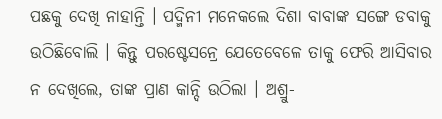ପଛକୁ ଦେଖି ନାହାନ୍ତି । ପଦ୍ମିନୀ ମନେକଲେ ଦିଶା ବାବାଙ୍କ ସଙ୍ଗେ ଡବାକୁ ଉଠିଛିବୋଲି । କିନ୍ତୁ ପରଷ୍ଟେସନ୍ରେ ଯେତେବେଳେ ତାକୁ ଫେରି ଆସିବାର ନ ଦେଖିଲେ, ତାଙ୍କ ପ୍ରାଣ କାନ୍ଦି ଉଠିଲା । ଅଶ୍ରୁ-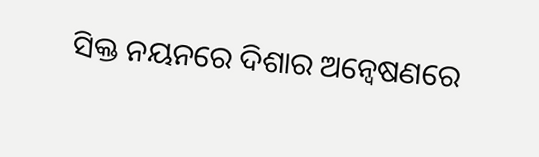ସିକ୍ତ ନୟନରେ ଦିଶାର ଅନ୍ୱେଷଣରେ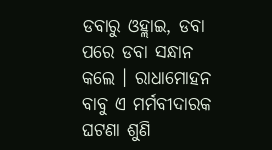ଡବାରୁ ଓହ୍ଲାଇ, ଡବା ପରେ ଡବା ସନ୍ଧାନ କଲେ । ରାଧାମୋହନ ବାବୁ ଏ ମର୍ମବୀଦାରକ ଘଟଣା ଶୁଣି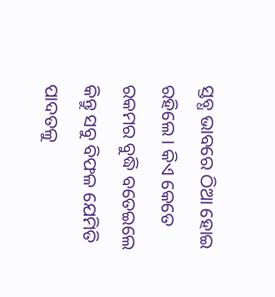ସ୍ତବ୍ଧ ଭାବରେ ଠିଆ ହୋଇ ରହିଲେ । କିଏ କେତେ ରକମର ବୁଦ୍ଧି ବତେଇଲେ କିନ୍ତୁ ସବୁ ବିଫଳ ଯେମିତି ପାଦତଳୁ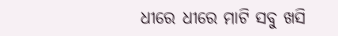ଧୀରେ ଧୀରେ ମାଟି ସବୁ ଖସି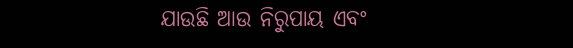ଯାଉଛି ଆଉ ନିରୁପାୟ ଏବଂ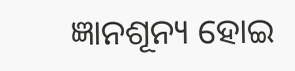ଜ୍ଞାନଶୂନ୍ୟ ହୋଇ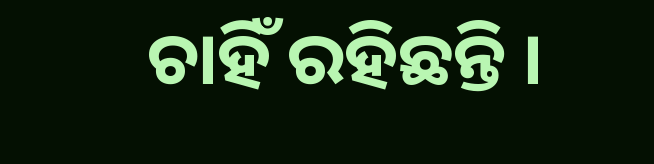ଚାହିଁ ରହିଛନ୍ତି ।